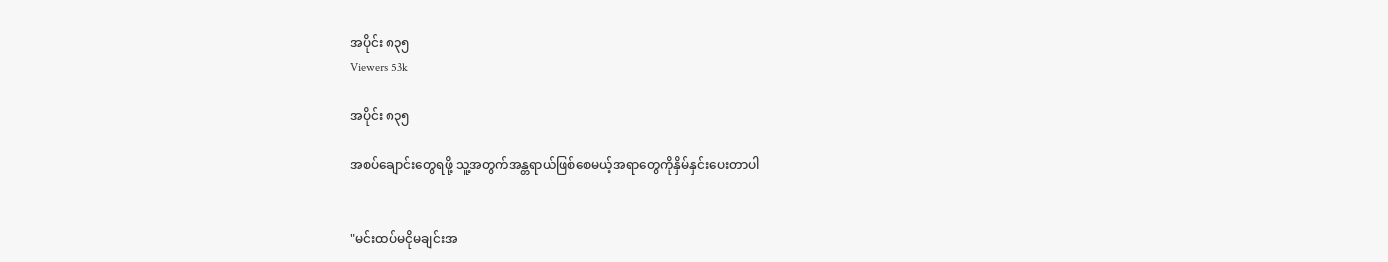အပိုင်း ၈၃၅
Viewers 53k

အပိုင်း ၈၃၅

အစပ်ချောင်းတွေရဖို့ သူ့အတွက်အန္တရာယ်ဖြစ်စေမယ့်အရာတွေကိုနှိမ်နှင်းပေးတာပါ


"မင်းထပ်မငိုမချင်းအ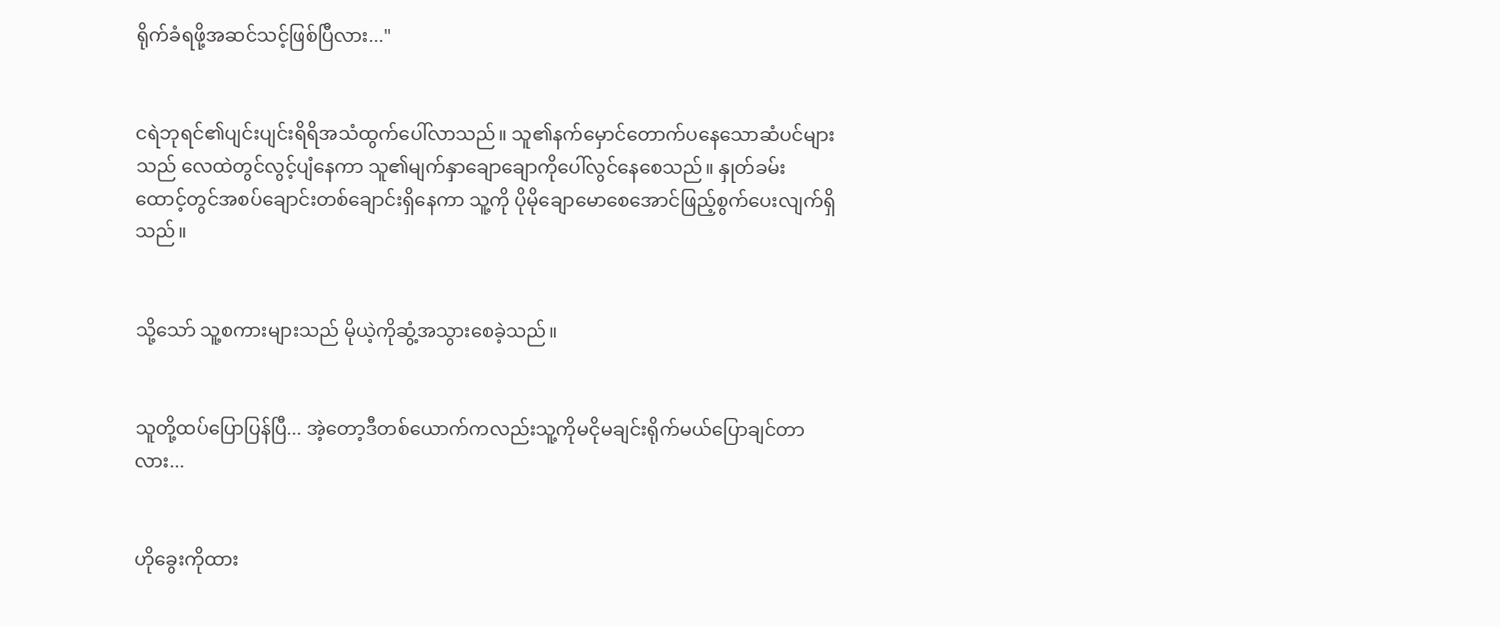ရိုက်ခံရဖို့အဆင်သင့်ဖြစ်ပြီလား..."


ငရဲဘုရင်၏ပျင်းပျင်းရိရိအသံထွက်ပေါ်လာသည်။ သူ၏နက်မှောင်တောက်ပနေသောဆံပင်များသည် လေထဲတွင်လွင့်ပျံနေကာ သူ၏မျက်နှာချောချောကိုပေါ်လွင်နေစေသည်။ နှုတ်ခမ်းထောင့်တွင်အစပ်ချောင်းတစ်ချောင်းရှိနေကာ သူ့ကို ပိုမိုချောမောစေအောင်ဖြည့်စွက်ပေးလျက်ရှိသည်။


သို့သော် သူ့စကားများသည် မိုယဲ့ကိုဆွံ့အသွားစေခဲ့သည်။


သူတို့ထပ်ပြောပြန်ပြီ... အဲ့တော့ဒီတစ်ယောက်ကလည်းသူ့ကိုမငိုမချင်းရိုက်မယ်ပြောချင်တာလား...


ဟိုခွေးကိုထား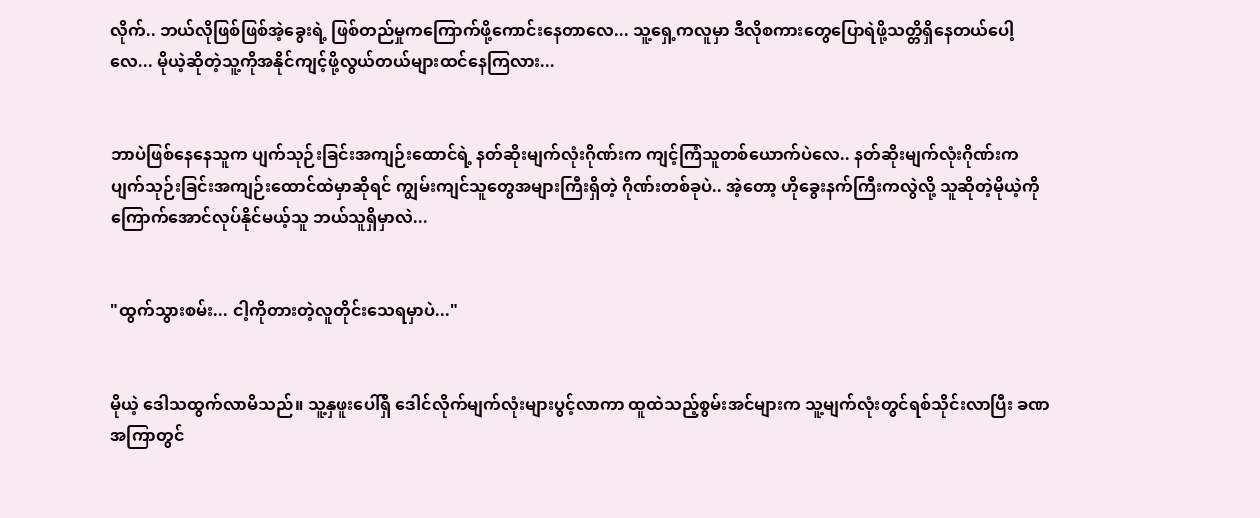လိုက်.. ဘယ်လိုဖြစ်ဖြစ်အဲ့ခွေးရဲ့ ဖြစ်တည်မှုကကြောက်ဖို့ကောင်းနေတာလေ... သူ့ရှေ့ကလူမှာ ဒီလိုစကားတွေပြောရဲဖို့သတ္တိရှိနေတယ်ပေါ့လေ... မိုယဲ့ဆိုတဲ့သူ့ကိုအနိုင်ကျင့်ဖို့လွယ်တယ်များထင်နေကြလား...


ဘာပဲဖြစ်နေနေသူက ပျက်သုဉ်းခြင်းအကျဉ်းထောင်ရဲ့ နတ်ဆိုးမျက်လုံးဂိုဏ်းက ကျင့်ကြံသူတစ်ယောက်ပဲလေ.. နတ်ဆိုးမျက်လုံးဂိုဏ်းက ပျက်သုဉ်းခြင်းအကျဉ်းထောင်ထဲမှာဆိုရင် ကျွမ်းကျင်သူတွေအများကြီးရှိတဲ့ ဂိုဏ်းတစ်ခုပဲ.. အဲ့တော့ ဟိုခွေးနက်ကြီးကလွဲလို့ သူဆိုတဲ့မိုယဲ့ကိုကြောက်အောင်လုပ်နိုင်မယ့်သူ ဘယ်သူရှိမှာလဲ...


"ထွက်သွားစမ်း... ငါ့ကိုတားတဲ့လူတိုင်းသေရမှာပဲ..."


မိုယဲ့ ဒေါသထွက်လာမိသည်။ သူ့နှဖူးပေါ်ရှိ ဒေါင်လိုက်မျက်လုံးများပွင့်လာကာ ထူထဲသည့်စွမ်းအင်များက သူ့မျက်လုံးတွင်ရစ်သိုင်းလာပြီး ခဏအကြာတွင်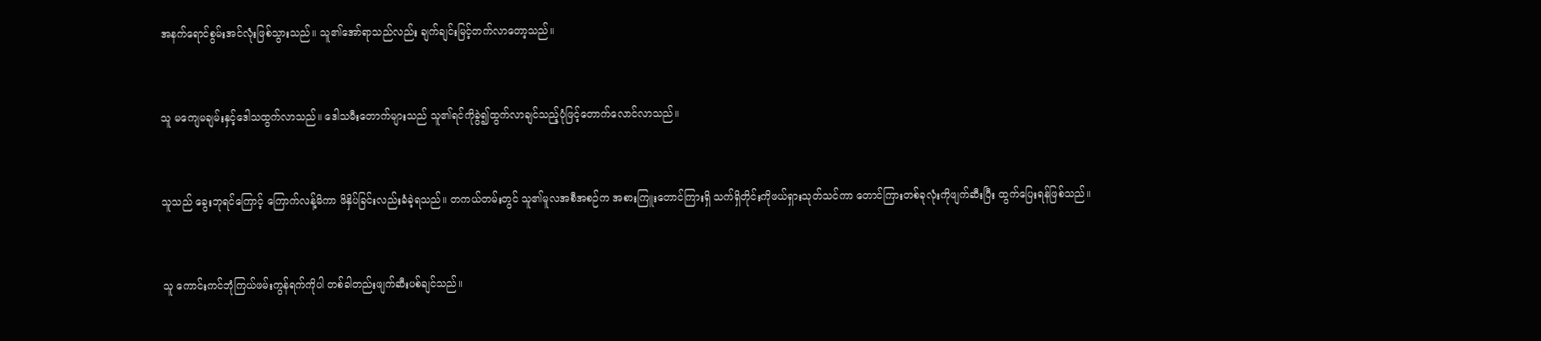အနက်ရောင်စွမ်းအင်လုံးဖြစ်သွားသည်။ သူ၏အော်ရာသည်လည်း ချက်ချင်းမြင့်တက်လာတော့သည်။


သူ မကျေမချမ်းနှင့်ဒေါသထွက်လာသည်။ ဒေါသမီးတောက်များသည် သူ၏ရင်ကိုခွဲ၍ထွက်လာချင်သည့်ပုံဖြင့်တောက်လောင်လာသည်။


သူသည် ခွေးဘုရင်ကြောင့် ကြောက်လန့်မိကာ ဖိနှိပ်ခြင်းလည်းခံခဲ့ရသည်။ တကယ်တမ်းတွင် သူ၏မူလအစီအစဉ်က အစားကြူးတောင်ကြားရှိ သက်ရှိတိုင်းကိုဖယ်ရှားသုတ်သင်ကာ တောင်ကြားတစ်ခုလုံးကိုဖျက်ဆီးပြီး ထွက်ပြေးရန်ဖြစ်သည်။


သူ ကောင်းကင်ဘုံကြယ်ဖမ်းကွန်ရက်ကိုပါ တစ်ခါတည်းဖျက်ဆီးပစ်ချင်သည်။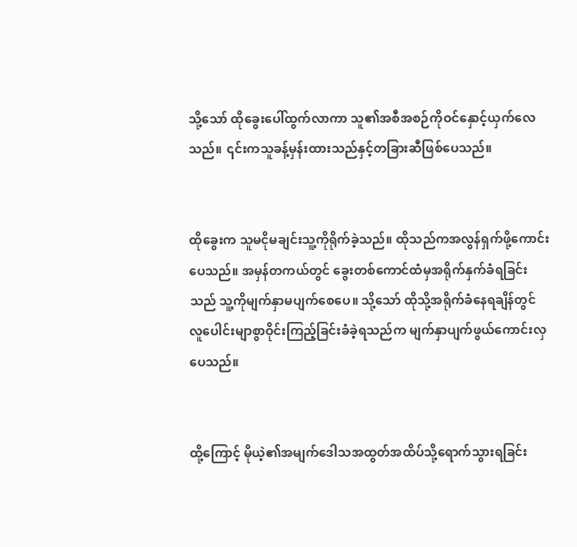သို့သော် ထိုခွေးပေါ်ထွက်လာကာ သူ၏အစီအစဉ်ကိုဝင်နှောင့်ယှက်လေသည်။ ၎င်းကသူခန့်မှန်းထားသည်နှင့်တခြားဆီဖြစ်ပေသည်။


ထိုခွေးက သူမငိုမချင်းသူ့ကိုရိုက်ခဲ့သည်။ ထိုသည်ကအလွန်ရှက်ဖို့ကောင်းပေသည်။ အမှန်တကယ်တွင် ခွေးတစ်ကောင်ထံမှအရိုက်နှက်ခံရခြင်းသည် သူ့ကိုမျက်နှာမပျက်စေပေ။ သို့သော် ထိုသို့အရိုက်ခံနေရချိန်တွင် လူပေါင်းမျာစွာဝိုင်းကြည့်ခြင်းခံခဲ့ရသည်က မျက်နှာပျက်ဖွယ်ကောင်းလှပေသည်။


ထို့ကြောင့် မိုယဲ့၏အမျက်ဒေါသအထွတ်အထိပ်သို့ရောက်သွားရခြင်း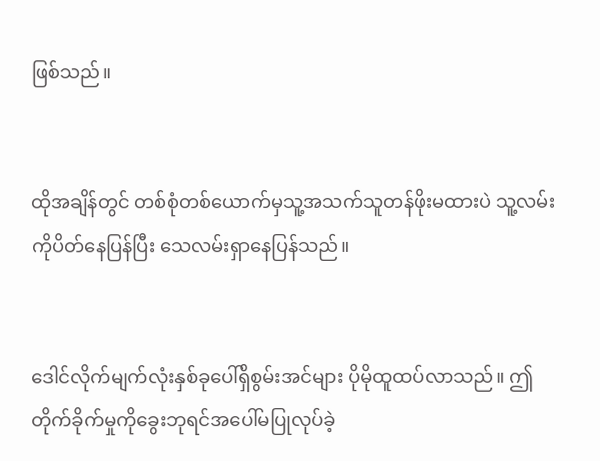ဖြစ်သည်။


ထိုအချိန်တွင် တစ်စုံတစ်ယောက်မှသူ့အသက်သူတန်ဖိုးမထားပဲ သူ့လမ်းကိုပိတ်နေပြန်ပြီး သေလမ်းရှာနေပြန်သည်။


ဒေါင်လိုက်မျက်လုံးနှစ်ခုပေါ်ရှိစွမ်းအင်များ ပိုမိုထူထပ်လာသည်။ ဤတိုက်ခိုက်မှုကိုခွေးဘုရင်အပေါ်မပြုလုပ်ခဲ့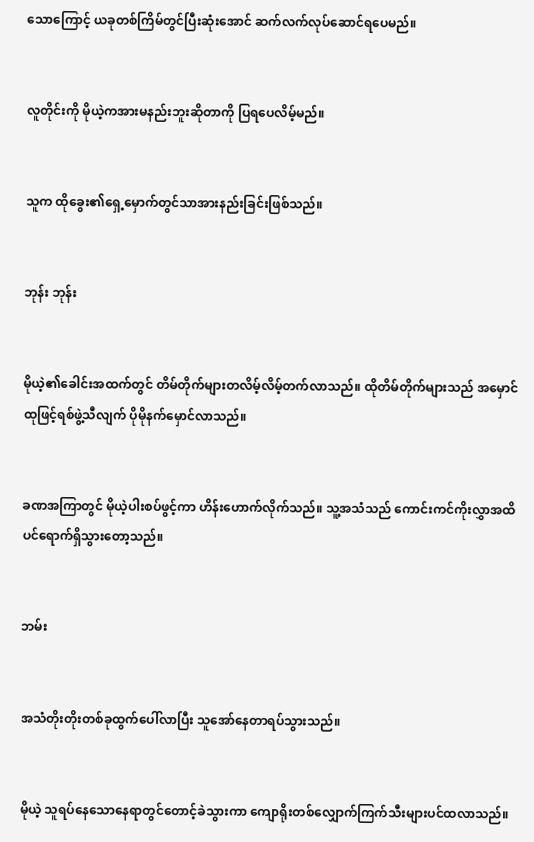သောကြောင့် ယခုတစ်ကြိမ်တွင်ပြီးဆုံးအောင် ဆက်လက်လုပ်ဆောင်ရပေမည်။


လူတိုင်းကို မိုယဲ့ကအားမနည်းဘူးဆိုတာကို ပြရပေလိမ့်မည်။


သူက ထိုခွေး၏ရှေ့မှောက်တွင်သာအားနည်းခြင်းဖြစ်သည်။


ဘုန်း ဘုန်း


မိုယဲ့၏ခေါင်းအထက်တွင် တိမ်တိုက်များတလိမ့်လိမ့်တက်လာသည်။ ထိုတိမ်တိုက်များသည် အမှောင်ထုဖြင့်ရစ်ဖွဲ့သီလျက် ပိုမိုနက်မှောင်လာသည်။


ခဏအကြာတွင် မိုယဲ့ပါးစပ်ဖွင့်ကာ ဟိန်းဟောက်လိုက်သည်။ သူ့အသံသည် ကောင်းကင်ကိုးလွှာအထိပင်ရောက်ရှိသွားတော့သည်။


ဘမ်း


အသံတိုးတိုးတစ်ခုထွက်ပေါ်လာပြီး သူအော်နေတာရပ်သွားသည်။


မိုယဲ့ သူရပ်နေသောနေရာတွင်တောင့်ခဲသွားကာ ကျောရိုးတစ်လျှောက်ကြက်သီးများပင်ထလာသည်။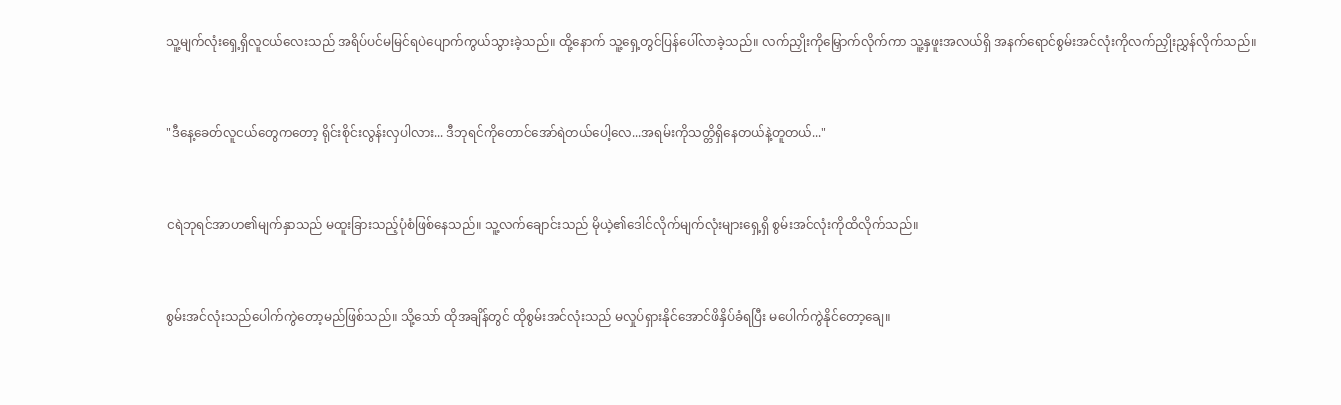သူ့မျက်လုံးရှေ့ရှိလူငယ်လေးသည် အရိပ်ပင်မမြင်ရပဲပျောက်ကွယ်သွားခဲ့သည်။ ထို့နောက် သူ့ရှေ့တွင်ပြန်ပေါ်လာခဲ့သည်။ လက်ညှိုးကိုမြှောက်လိုက်ကာ သူ့နှဖူးအလယ်ရှိ အနက်ရောင်စွမ်းအင်လုံးကိုလက်ညှိုးညွှန်လိုက်သည်။


"ဒီနေ့ခေတ်လူငယ်တွေကတော့ ရိုင်းစိုင်းလွန်းလှပါလား... ဒီဘုရင်ကိုတောင်အော်ရဲတယ်ပေါ့လေ...အရမ်းကိုသတ္တိရှိနေတယ်နဲ့တူတယ်..."


ငရဲဘုရင်အာဟ၏မျက်နှာသည် မထူးခြားသည့်ပုံစံဖြစ်နေသည်။ သူ့လက်ချောင်းသည် မိုယဲ့၏ဒေါင်လိုက်မျက်လုံးများရှေ့ရှိ စွမ်းအင်လုံးကိုထိလိုက်သည်။


စွမ်းအင်လုံးသည်ပေါက်ကွဲတော့မည်ဖြစ်သည်။ သို့သော် ထိုအချိန်တွင် ထိုစွမ်းအင်လုံးသည် မလှုပ်ရှားနိုင်အောင်ဖိနှိပ်ခံရပြီး မပေါက်ကွဲနိုင်တော့ချေ။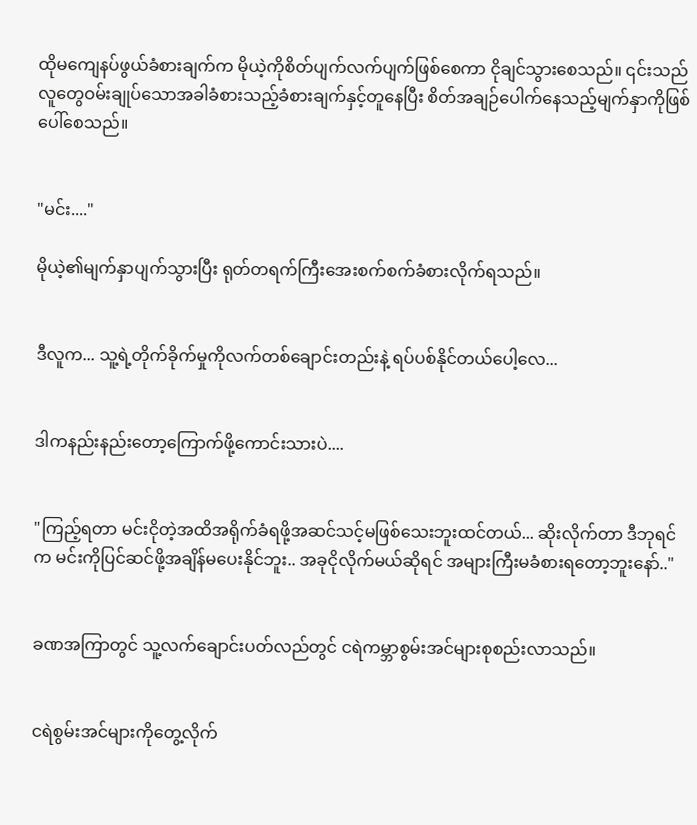ထိုမကျေနပ်ဖွယ်ခံစားချက်က မိုယဲ့ကိုစိတ်ပျက်လက်ပျက်ဖြစ်စေကာ ငိုချင်သွားစေသည်။ ၎င်းသည် လူတွေဝမ်းချုပ်သောအခါခံစားသည့်ခံစားချက်နှင့်တူနေပြီး စိတ်အချဉ်ပေါက်နေသည့်မျက်နှာကိုဖြစ်ပေါ်စေသည်။


"မင်း...."

မိုယဲ့၏မျက်နှာပျက်သွားပြီး ရုတ်တရက်ကြီးအေးစက်စက်ခံစားလိုက်ရသည်။


ဒီလူက... သူ့ရဲ့တိုက်ခိုက်မှုကိုလက်တစ်ချောင်းတည်းနဲ့ ရပ်ပစ်နိုင်တယ်ပေါ့လေ...


ဒါကနည်းနည်းတော့ကြောက်ဖို့ကောင်းသားပဲ....


"ကြည့်ရတာ မင်းငိုတဲ့အထိအရိုက်ခံရဖို့အဆင်သင့်မဖြစ်သေးဘူးထင်တယ်... ဆိုးလိုက်တာ ဒီဘုရင်က မင်းကိုပြင်ဆင်ဖို့အချိန်မပေးနိုင်ဘူး.. အခုငိုလိုက်မယ်ဆိုရင် အများကြီးမခံစားရတော့ဘူးနော်.."


ခဏအကြာတွင် သူ့လက်ချောင်းပတ်လည်တွင် ငရဲကမ္ဘာစွမ်းအင်များစုစည်းလာသည်။


ငရဲစွမ်းအင်များကိုတွေ့လိုက်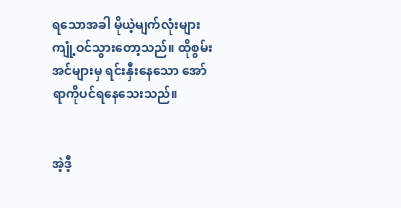ရသောအခါ မိုယဲ့မျက်လုံးများ ကျုံ့ဝင်သွားတော့သည်။ ထိုစွမ်းအင်များမှ ရင်းနှီးနေသော အော်ရာကိုပင်ရနေသေးသည်။


အဲ့ဒီ့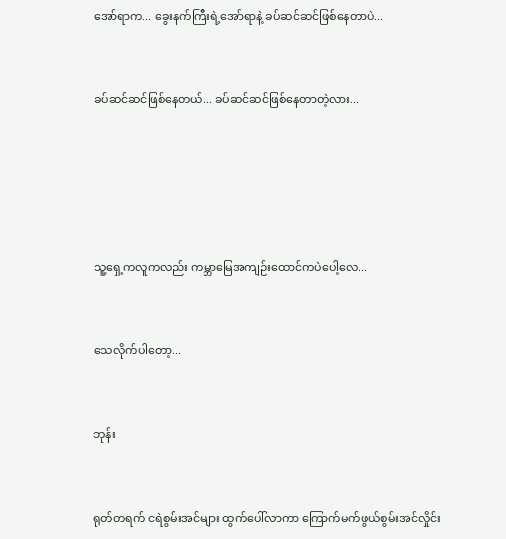အော်ရာက... ခွေးနက်ကြီးရဲ့အော်ရာနဲ့ ခပ်ဆင်ဆင်ဖြစ်နေတာပဲ...


ခပ်ဆင်ဆင်ဖြစ်နေတယ်... ခပ်ဆင်ဆင်ဖြစ်နေတာတဲ့လား...





သူ့ရှေ့ကလူကလည်း ကမ္ဘာမြေအကျဉ်းထောင်ကပဲပေါ့လေ...


သေလိုက်ပါတော့...


ဘုန်း


ရုတ်တရက် ငရဲစွမ်းအင်များ ထွက်ပေါ်လာကာ ကြောက်မက်ဖွယ်စွမ်းအင်လှိုင်း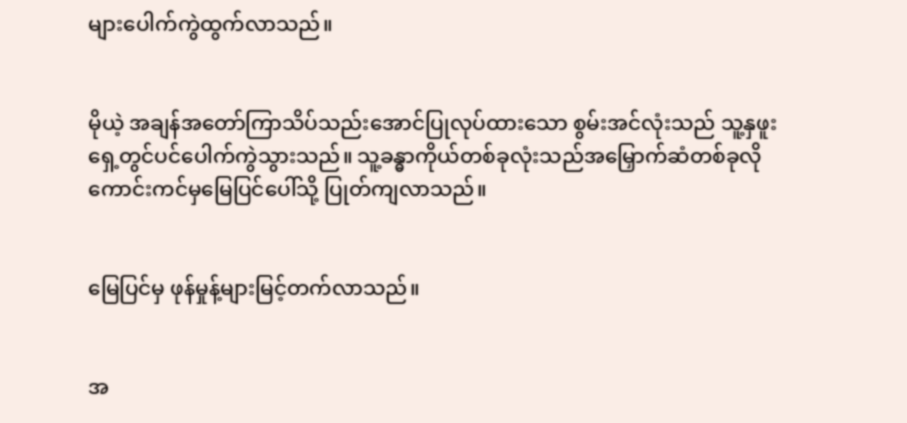များပေါက်ကွဲထွက်လာသည်။


မိုယဲ့ အချန်အတော်ကြာသိပ်သည်းအောင်ပြုလုပ်ထားသော စွမ်းအင်လုံးသည် သူ့နှဖူးရှေ့တွင်ပင်ပေါက်ကွဲသွားသည်။ သူ့ခန္ဓာကိုယ်တစ်ခုလုံးသည်အမြှောက်ဆံတစ်ခုလို ကောင်းကင်မှမြေပြင်ပေါ်သို့ ပြုတ်ကျလာသည်။


မြေပြင်မှ ဖုန်မှုန့်များမြင့်တက်လာသည်။


အ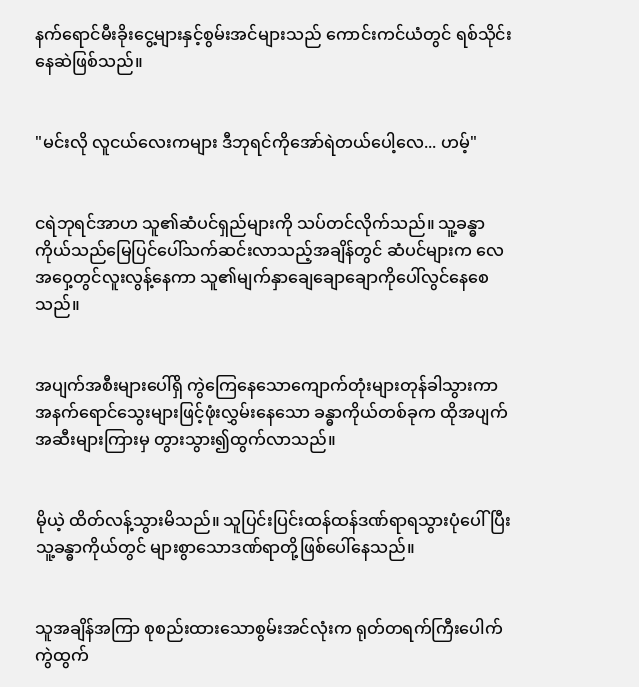နက်ရောင်မီးခိုးငွေ့များနှင့်စွမ်းအင်များသည် ကောင်းကင်ယံတွင် ရစ်သိုင်းနေဆဲဖြစ်သည်။


"မင်းလို လူငယ်လေးကများ ဒီဘုရင်ကိုအော်ရဲတယ်ပေါ့လေ... ဟမ့်"


ငရဲဘုရင်အာဟ သူ၏ဆံပင်ရှည်များကို သပ်တင်လိုက်သည်။ သူ့ခန္ဓာကိုယ်သည်မြေပြင်ပေါ်သက်ဆင်းလာသည့်အချိန်တွင် ဆံပင်များက လေအဝှေ့တွင်လူးလွန့်နေကာ သူ၏မျက်နှာချေချောချောကိုပေါ်လွင်နေစေသည်။


အပျက်အစီးများပေါ်ရှိ ကွဲကြေနေသောကျောက်တုံးများတုန်ခါသွားကာ အနက်ရောင်သွေးများဖြင့်ဖုံးလွှမ်းနေသော ခန္ဓာကိုယ်တစ်ခုက ထိုအပျက်အဆီးများကြားမှ တွားသွား၍ထွက်လာသည်။


မိုယဲ့ ထိတ်လန့်သွားမိသည်။ သူပြင်းပြင်းထန်ထန်ဒဏ်ရာရသွားပုံပေါ်ပြီး သူ့ခန္ဓာကိုယ်တွင် များစွာသောဒဏ်ရာတို့ဖြစ်ပေါ်နေသည်။


သူအချိန်အကြာ စုစည်းထားသောစွမ်းအင်လုံးက ရုတ်တရက်ကြီးပေါက်ကွဲထွက်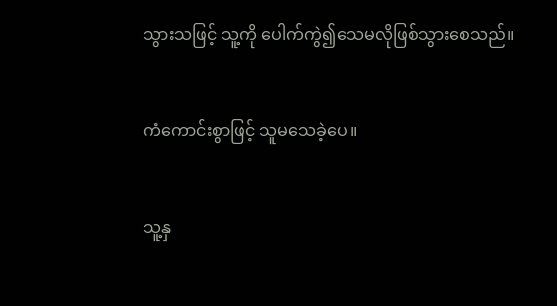သွားသဖြင့် သူ့ကို ပေါက်ကွဲ၍သေမလိုဖြစ်သွားစေသည်။


ကံကောင်းစွာဖြင့် သူမသေခဲ့ပေ။


သူ့နှ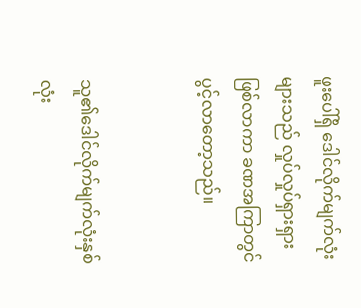ဖူးပေါ်ရှိ ဒေါင်လိုက်မျက်လုံးများသည် လှုပ်လှုပ်ရှားရှားဖြစ်လာကာ ခဏအကြာတွင်ပွင့်လာတော့သည်။


သူ၏ဒေါင်လိုက်မျက်လုံးနှစ်လုံး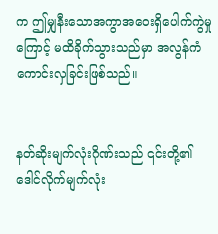က ဤမျှနီးသောအကွာအဝေးရှိပေါက်ကွဲမှုကြောင့် မထိခိုက်သွားသည်မှာ အလွန်ကံကောင်းလှခြင်းဖြစ်သည်။


နတ်ဆိုးမျက်လုံးဂိုဏ်းသည် ၎င်းတို့၏ဒေါင်လိုက်မျက်လုံး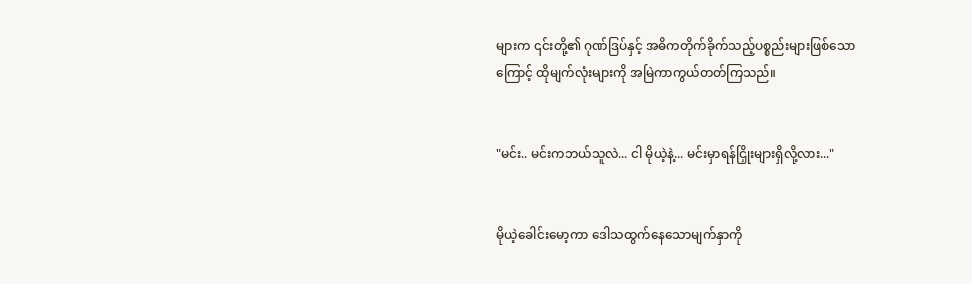များက ၎င်းတို့၏ ဂုဏ်ဒြပ်နှင့် အဓိကတိုက်ခိုက်သည့်ပစ္စည်းများဖြစ်သောကြောင့် ထိုမျက်လုံးများကို အမြဲကာကွယ်တတ်ကြသည်။


"မင်း.. မင်းကဘယ်သူလဲ... ငါ မိုယဲ့နဲ့... မင်းမှာရန်ငြှိုးများရှိလို့လား..."


မိုယဲ့ခေါင်းမော့ကာ ဒေါသထွက်နေသောမျက်နှာကို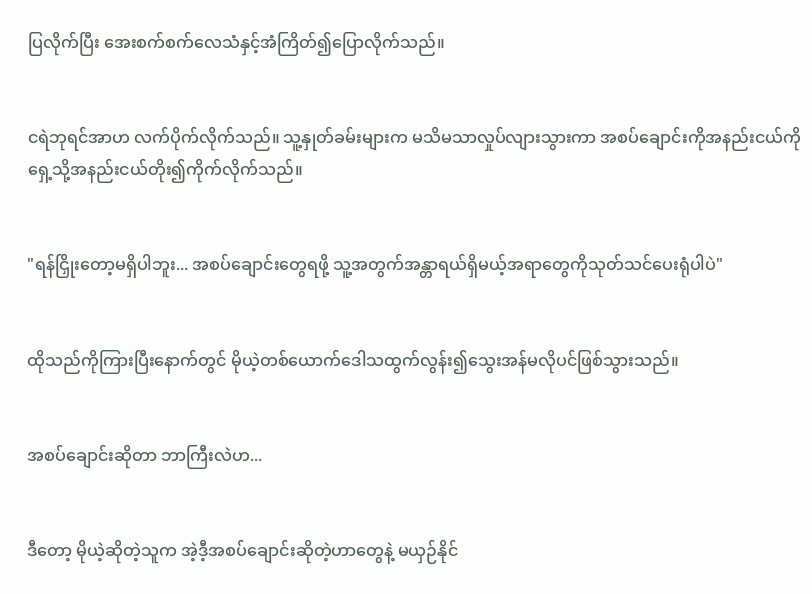ပြလိုက်ပြီး အေးစက်စက်လေသံနှင့်အံကြိတ်၍ပြောလိုက်သည်။


ငရဲဘုရင်အာဟ လက်ပိုက်လိုက်သည်။ သူ့နှုတ်ခမ်းများက မသိမသာလှုပ်လျားသွားကာ အစပ်ချောင်းကိုအနည်းငယ်ကိုရှေ့သို့အနည်းငယ်တိုး၍ကိုက်လိုက်သည်။


"ရန်ငြှိုးတော့မရှိပါဘူး... အစပ်ချောင်းတွေရဖို့ သူ့အတွက်အန္တာရယ်ရှိမယ့်အရာတွေကိုသုတ်သင်ပေးရုံပါပဲ"


ထိုသည်ကိုကြားပြီးနောက်တွင် မိုယဲ့တစ်ယောက်ဒေါသထွက်လွန်း၍သွေးအန်မလိုပင်ဖြစ်သွားသည်။


အစပ်ချောင်းဆိုတာ ဘာကြီးလဲဟ...


ဒီတော့ မိုယဲ့ဆိုတဲ့သူက အဲ့ဒီ့အစပ်ချောင်းဆိုတဲ့ဟာတွေနဲ့ မယှဉ်နိုင်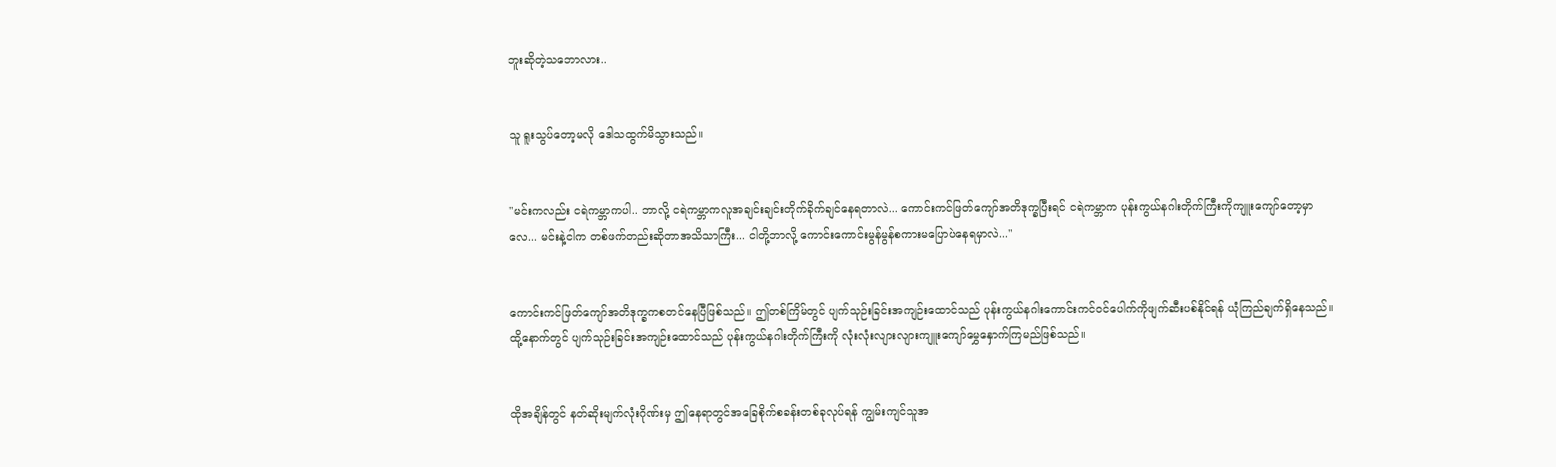ဘူးဆိုတဲ့သဘောလား..


သူ ရူးသွပ်တော့မလို ဒေါသထွက်မိသွားသည်။


"မင်းကလည်း ငရဲကမ္ဘာကပါ.. ဘာလို့ ငရဲကမ္ဘာကလူအချင်းချင်းတိုက်ခိုက်ချင်နေရတာလဲ... ကောင်းကင်ဖြတ်ကျော်အတိဒုက္ခပြီးရင် ငရဲကမ္ဘာက ပုန်းကွယ်နဂါးတိုက်ကြီးကိုကျူးကျော်တော့မှာလေ... မင်းနဲ့ငါက တစ်ဖက်တည်းဆိုတာအသိသာကြီး... ငါတို့ဘာလို့ ကောင်းကောင်းမွန်မွန်စကားမပြောပဲနေရမှာလဲ..."


ကောင်းကင်ဖြတ်ကျော်အတိဒုက္ခကစတင်နေပြီဖြစ်သည်။ ဤတစ်ကြိမ်တွင် ပျက်သုဉ်းခြင်းအကျဉ်းထောင်သည် ပုန်းကွယ်နဂါးကောင်းကင်ဝင်ပေါက်ကိုဖျက်ဆီးပစ်နိုင်ရန် ယုံကြည်ချက်ရှိနေသည်။ ထို့နောက်တွင် ပျက်သုဉ်းခြင်းအကျဉ်းထောင်သည် ပုန်းကွယ်နဂါးတိုက်ကြီးကို လုံးလုံးလျားလျားကျူးကျော်မွှေနှောက်ကြမည်ဖြစ်သည်။


ထိုအချိန်တွင် နတ်ဆိုးမျက်လုံးဂိုဏ်းမှ ဤနေရာတွင်အခြေစိုက်စခန်းတစ်ခုလုပ်ရန် ကျွမ်းကျင်သူအ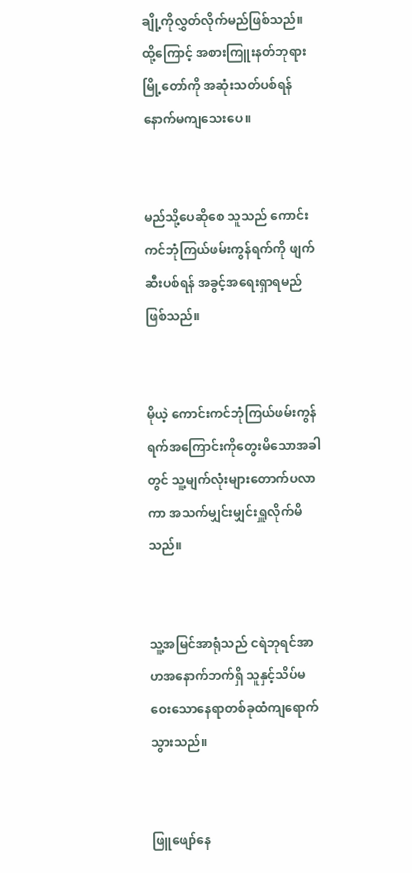ချို့ကိုလွှတ်လိုက်မည်ဖြစ်သည်။ ထို့ကြောင့် အစားကြူးနတ်ဘုရားမြို့တော်ကို အဆုံးသတ်ပစ်ရန်နောက်မကျသေးပေ။


မည်သို့ပေဆိုစေ သူသည် ကောင်းကင်ဘုံကြယ်ဖမ်းကွန်ရက်ကို ဖျက်ဆီးပစ်ရန် အခွင့်အရေးရှာရမည်ဖြစ်သည်။


မိုယဲ့ ကောင်းကင်ဘုံကြယ်ဖမ်းကွန်ရက်အကြောင်းကိုတွေးမိသောအခါတွင် သူ့မျက်လုံးများတောက်ပလာကာ အသက်မျှင်းမျှင်းရှူလိုက်မိသည်။


သူ့အမြင်အာရုံသည် ငရဲဘုရင်အာဟအနောက်ဘက်ရှိ သူနှင့်သိပ်မဝေးသောနေရာတစ်ခုထံကျရောက်သွားသည်။


ဖြူဖျော်နေ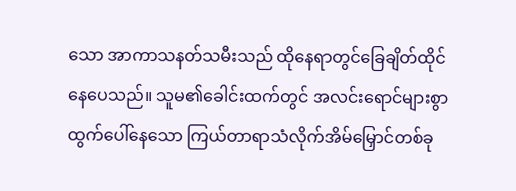သော အာကာသနတ်သမီးသည် ထိုနေရာတွင်ခြေချိတ်ထိုင်နေပေသည်။ သူမ၏ခေါင်းထက်တွင် အလင်း‌ရောင်များစွာထွက်ပေါ်နေသော ကြယ်တာရာသံလိုက်အိမ်မြှောင်တစ်ခု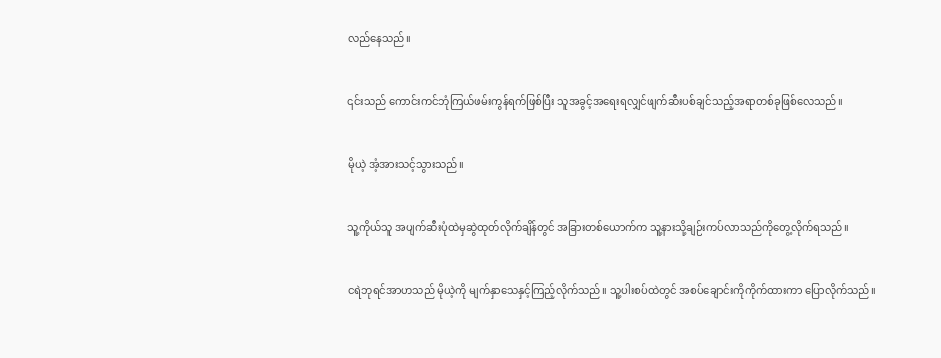လည်နေသည်။


၎င်းသည် ကောင်းကင်ဘုံကြယ်ဖမ်းကွန်ရက်ဖြစ်ပြီး သူအခွင့်အရေးရလျှင်ဖျက်ဆီးပစ်ချင်သည့်အရာတစ်ခုဖြစ်လေသည်။


မိုယဲ့ အံ့အားသင့်သွားသည်။


သူ့ကိုယ်သူ အပျက်ဆီးပုံထဲမှဆွဲထုတ်လိုက်ချိန်တွင် အခြားတစ်ယောက်က သူ့နားသို့ချဉ်းကပ်လာသည်ကိုတွေ့လိုက်ရသည်။


ငရဲဘုရင်အာဟသည် မိုယဲ့ကို မျက်နှာသေနှင့်ကြည့်လိုက်သည်။ သူ့ပါးစပ်ထဲတွင် အစပ်ချောင်းကိုကိုက်ထားကာ ပြောလိုက်သည်။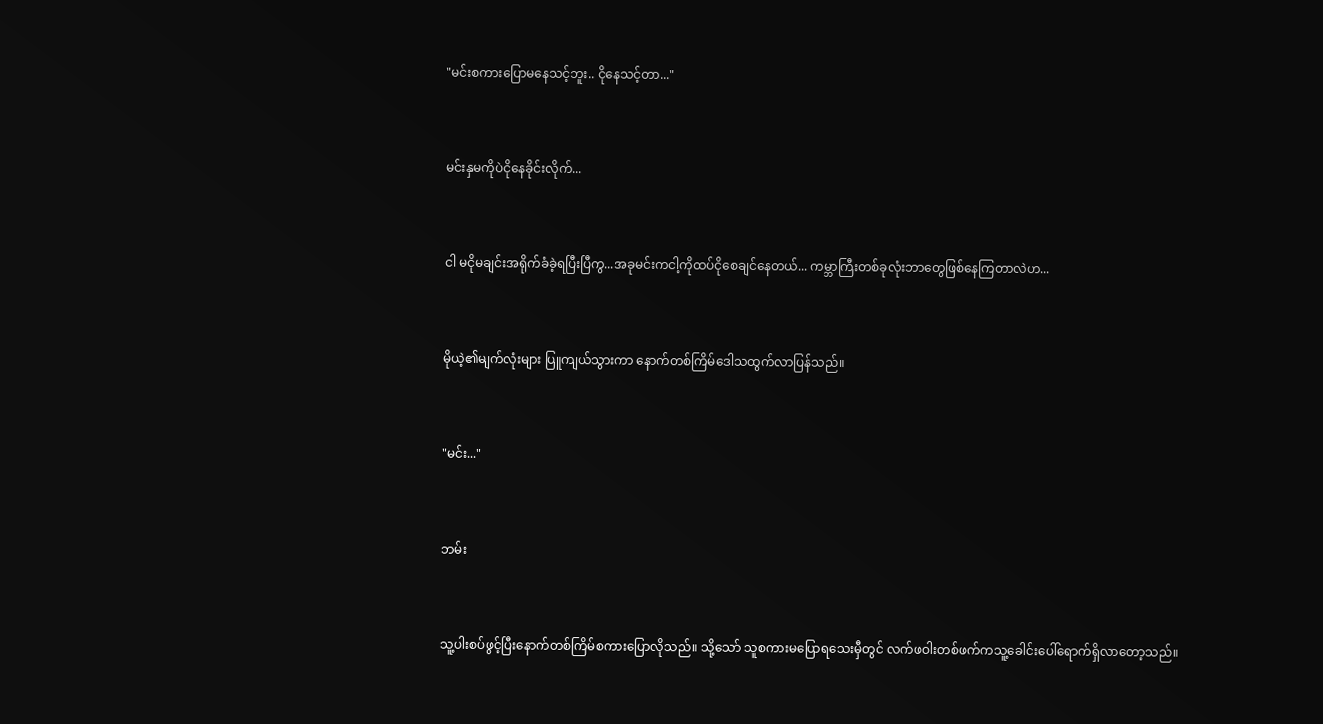"မင်းစကားပြောမနေသင့်ဘူး.. ငိုနေသင့်တာ..."


မင်းနှမကိုပဲငိုနေခိုင်းလိုက်...


ငါ မငိုမချင်းအရိုက်ခံခဲ့ရပြီးပြီကွ...အခုမင်းကငါ့ကိုထပ်ငိုစေချင်နေတယ်... ကမ္ဘာကြီးတစ်ခုလုံးဘာတွေဖြစ်နေကြတာလဲဟ...


မိုယဲ့၏မျက်လုံးများ ပြူကျယ်သွားကာ နောက်တစ်ကြိမ်ဒေါသထွက်လာပြန်သည်။


"မင်း..."


ဘမ်း


သူ့ပါးစပ်ဖွင့်ပြီးနောက်တစ်ကြိမ်စကားပြောလိုသည်။ သို့သော် သူစကားမပြောရသေးမှီတွင် လက်ဖဝါးတစ်ဖက်ကသူ့ခေါင်းပေါ်ရောက်ရှိလာတော့သည်။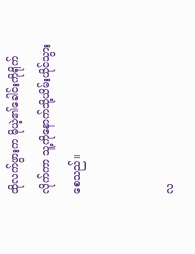ထိုလက်ဖွားက မိုယဲ့၏ခေါင်းကိုရိုက်လိုက်ကာ သူ့ကိုနောက်သို့ယိမ်းယိုင်သွားစေသည်။


လ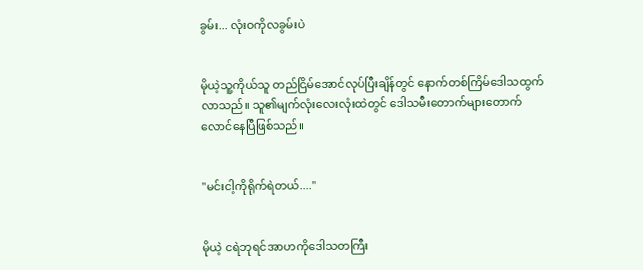ခွမ်း... လုံးဝကိုလခွမ်းပဲ


မိုယဲ့သူ့ကိုယ်သူ တည်ငြိမ်အောင်လုပ်ပြီးချိန်တွင် နောက်တစ်ကြိမ်ဒေါသထွက်လာသည်။ သူ၏မျက်လုံးလေးလုံးထဲတွင် ဒေါသမီးတောက်များတောက်လောင်နေပြီဖြစ်သည်။


"မင်းငါ့ကိုရိုက်ရဲတယ်...."


မိုယဲ့ ငရဲဘုရင်အာဟကိုဒေါသတကြီး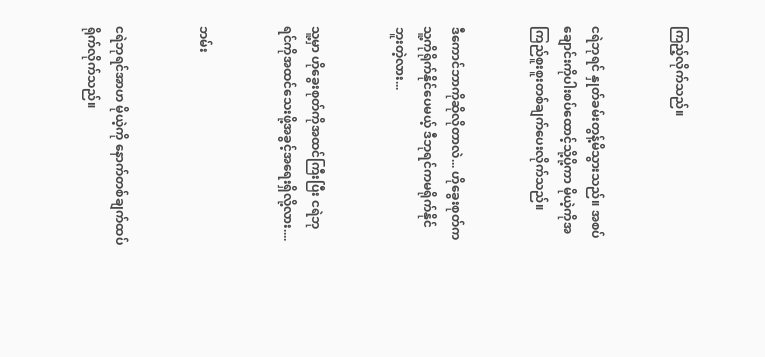ကြည့်လိုက်သည်။


ငရဲဘုရင် နှုတ်ခမ်းတွန့်မိသွားသည်။ အစပ်ချောင်းကိုပါးစပ်ထောင့်သို့ပို့ကာ မိုယဲ့ကိုအကြည်စူးစူးတစ်ချက်ပေးလိုက်သည်။


ဒီကောင်ဘာကိုဆိုလိုတာလဲ... ဟိုခွေးစုတ်ကသူ့ကိုရိုက်နိုင်ပေမယ့် ဒီဘုရင်ကမရိုက်နိုင်ဘူးတဲ့လား...


သူ့မှာ ဟိုခွေးစုတ်ကိုအထင်ကြီးပြီး ငရဲဘုရင်ကိုအထင်သေးဖို့အခွင့်အရေးရှိလို့လား....


ဘမ်း


ငရဲဘုရင်အာဟ မိုယဲ့ကို နောက်တစ်ချက်ထပ်ရိုက်လိုက်သည်။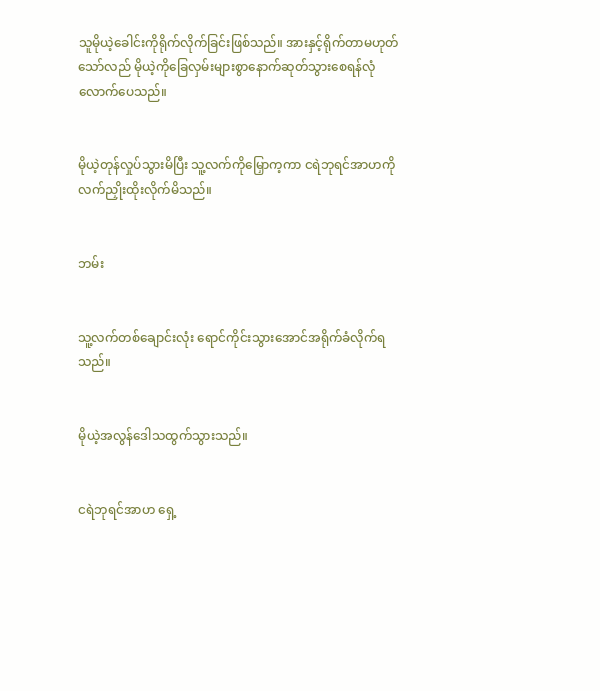သူမိုယဲ့ခေါင်းကိုရိုက်လိုက်ခြင်းဖြစ်သည်။ အားနှင့်ရိုက်တာမဟုတ်သော်လည် မိုယဲ့ကိုခြေလှမ်းများစွာနောက်ဆုတ်သွားစေရန်လုံလောက်ပေသည်။


မိုယဲ့တုန်လှုပ်သွားမိပြီး သူ့လက်ကိုမြှောက့ကာ ငရဲဘုရင်အာဟကိုလက်ညှိုးထိုးလိုက်မိသည်။


ဘမ်း


သူ့လက်တစ်ချောင်းလုံး ရောင်ကိုင်းသွားအောင်အရိုက်ခံလိုက်ရသည်။


မိုယဲ့အလွန်ဒေါသထွက်သွားသည်။


ငရဲဘုရင်အာဟ ရှေ့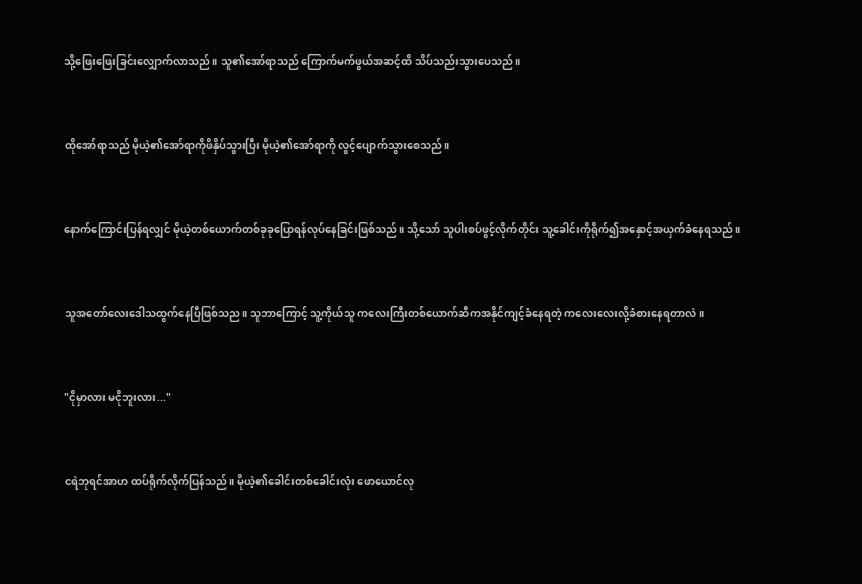သို့ဖြေးဖြေးခြင်းလျှောက်လာသည်။ သူ၏အော်ရာသည် ကြောက်မက်ဖွယ်အဆင့်ထိ သိပ်သည်းသွားပေသည်။


ထိုအော်ရာသည် မိုယဲ့၏အော်ရာကိုဖိနှိပ်သွားပြီး မိုယဲ့၏အော်ရာကို လွင့်ပျောက်သွားစေသည်။


နောက်ကြောင်းပြန်ရလျှင် မိုယဲ့တစ်ယောက်တစ်ခုခုပြောရန်လုပ်နေခြင်းဖြစ်သည်။ သို့သော် သူပါးစပ်ဖွင့်လိုက်တိုင်း သူ့ခေါင်းကိုရိုက်၍အနှောင့်အယှက်ခံနေရသည်။


သူအတော်လေးဒေါသထွက်နေပြီဖြစ်သည။ သူဘာကြောင့် သူ့ကိုယ်သူ ကလေးကြီးတစ်ယောက်ဆီကအနိုင်ကျင့်ခံနေရတဲ့ ကလေးလေးလို့ခံစားနေရတာလဲ။


"ငိုမှာလား မငိုဘူးလား..."


ငရဲဘုရင်အာဟ ထပ်ရိုက်လိုက်ပြန်သည်။ မိုယဲ့၏ခေါင်းတစ်ခေါင်းလုံး ဖောယောင်လု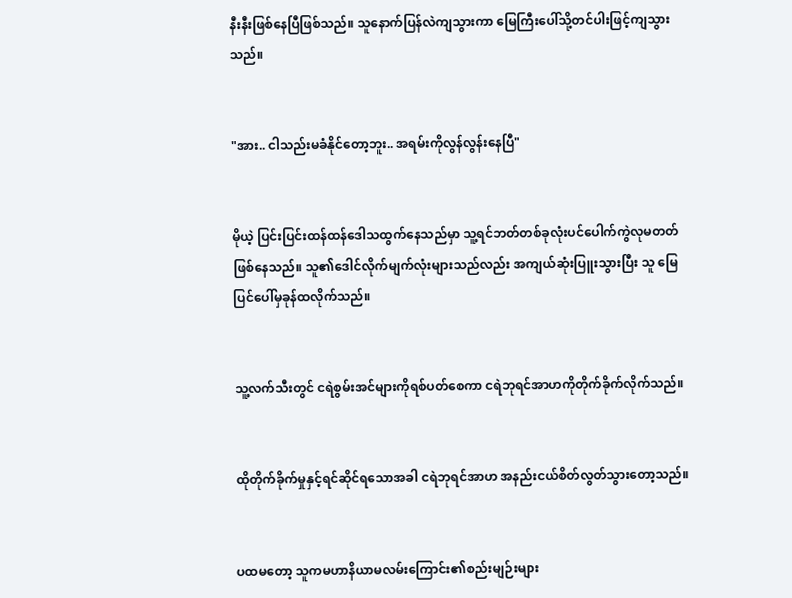နီးနီးဖြစ်နေပြီဖြစ်သည်။ သူနောက်ပြန်လဲကျသွားကာ မြေကြီးပေါ်သို့တင်ပါးဖြင့်ကျသွားသည်။


"အား.. ငါသည်းမခံနိုင်တော့ဘူး.. အရမ်းကိုလွန်လွန်းနေပြီ"


မိုယဲ့ ပြင်းပြင်းထန်ထန်ဒေါသထွက်နေသည်မှာ သူ့ရင်ဘတ်တစ်ခုလုံးပင်ပေါက်ကွဲလုမတတ်ဖြစ်နေသည်။ သူ၏ဒေါင်လိုက်မျက်လုံးများသည်လည်း အကျယ်ဆုံးပြူးသွားပြီး သူ မြေပြင်ပေါ်မှခုန်ထလိုက်သည်။


သူ့လက်သီးတွင် ငရဲစွမ်းအင်များကိုရစ်ပတ်စေကာ ငရဲဘုရင်အာဟကိုတိုက်ခိုက်လိုက်သည်။


ထိုတိုက်ခိုက်မှုနှင့်ရင်ဆိုင်ရသောအခါ ငရဲဘုရင်အာဟ အနည်းငယ်စိတ်လွတ်သွားတော့သည်။


ပထမတော့ သူကမဟာနိယာမလမ်းကြောင်း၏စည်းမျဉ်းများ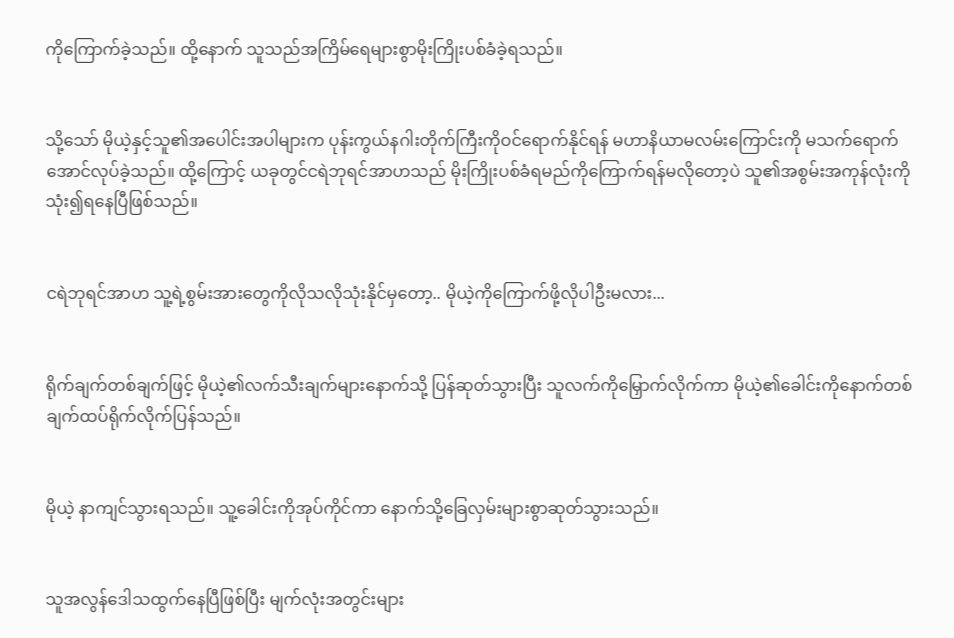ကိုကြောက်ခဲ့သည်။ ထို့နောက် သူသည်အကြိမ်ရေများစွာမိုးကြိုးပစ်ခံခဲ့ရသည်။


သို့သော် မိုယဲ့နှင့်သူ၏အပေါင်းအပါများက ပုန်းကွယ်နဂါးတိုက်ကြီးကိုဝင်ရောက်နိုင်ရန် မဟာနိယာမလမ်းကြောင်းကို မသက်ရောက်အောင်လုပ်ခဲ့သည်။ ထို့ကြောင့် ယခုတွင်ငရဲဘုရင်အာဟသည် မိုးကြိုးပစ်ခံရမည်ကိုကြောက်ရန်မလိုတော့ပဲ သူ၏အစွမ်းအကုန်လုံးကိုသုံး၍ရနေပြီဖြစ်သည်။


ငရဲဘုရင်အာဟ သူ့ရဲ့စွမ်းအားတွေကိုလိုသလိုသုံးနိုင်မှတော့.. မိုယဲ့ကိုကြောက်ဖို့လိုပါဦးမလား...


ရိုက်ချက်တစ်ချက်ဖြင့် မိုယဲ့၏လက်သီးချက်များနောက်သို့ ပြန်ဆုတ်သွားပြီး သူလက်ကိုမြှောက်လိုက်ကာ မိုယဲ့၏ခေါင်းကိုနောက်တစ်ချက်ထပ်ရိုက်လိုက်ပြန်သည်။


မိုယဲ့ နာကျင်သွားရသည်။ သူ့ခေါင်းကိုအုပ်ကိုင်ကာ နောက်သို့ခြေလှမ်းများစွာဆုတ်သွားသည်။


သူအလွန်ဒေါသထွက်နေပြီဖြစ်ပြီး မျက်လုံးအတွင်းများ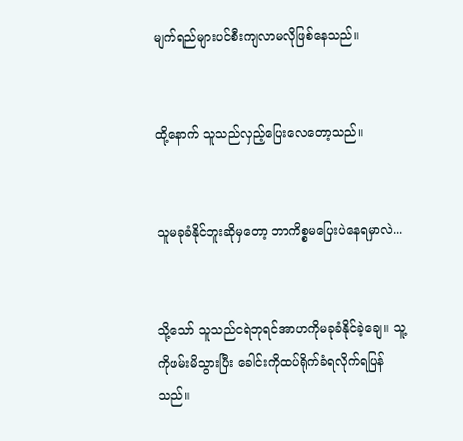မျက်ရည်များပင်စီးကျလာမလိုဖြစ်နေသည်။


ထို့နောက် သူသည်လှည့်ပြေးလေတော့သည်။


သူမခုခံနိုင်ဘူးဆိုမှတော့ ဘာကိစ္စမပြေးပဲနေရမှာလဲ...


သို့သော် သူသည်ငရဲဘုရင်အာဟကိုမခုခံနိုင်ခဲ့ချေ။ သူ့ကိုဖမ်းမိသွားပြီး ခေါင်းကိုထပ်ရိုက်ခံရလိုက်ရပြန်သည်။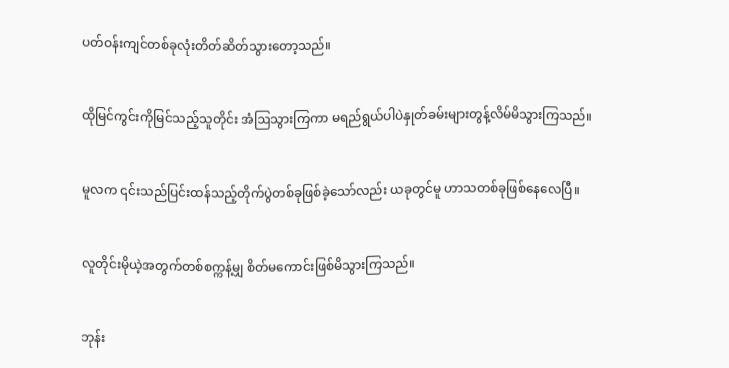ပတ်ဝန်းကျင်တစ်ခုလုံးတိတ်ဆိတ်သွားတော့သည်။


ထိုမြင်ကွင်းကိုမြင်သည့်သူတိုင်း အံဩသွားကြကာ မရည်ရွယ်ပါပဲနှုတ်ခမ်းများတွန့်လိမ်မိသွားကြသည်။


မူလက ၎င်းသည်ပြင်းထန်သည့်တိုက်ပွဲတစ်ခုဖြစ်ခဲ့သော်လည်း ယခုတွင်မူ ဟာသတစ်ခုဖြစ်နေလေပြီ။


လူတိုင်းမိုယဲ့အတွက်တစ်စက္ကန့်မျှ စိတ်မကောင်းဖြစ်မိသွားကြသည်။


ဘုန်း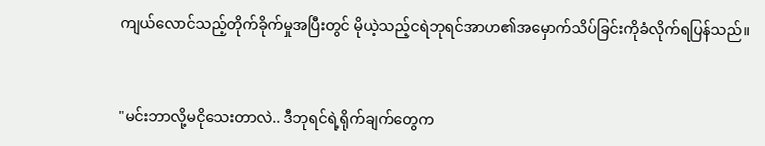ကျယ်လောင်သည့်တိုက်ခိုက်မှုအပြီးတွင် မိုယဲ့သည့်ငရဲဘုရင်အာဟ၏အမှောက်သိပ်ခြင်းကိုခံလိုက်ရပြန်သည်။


"မင်းဘာလို့မငိုသေးတာလဲ.. ဒီဘုရင်ရဲ့ရိုက်ချက်တွေက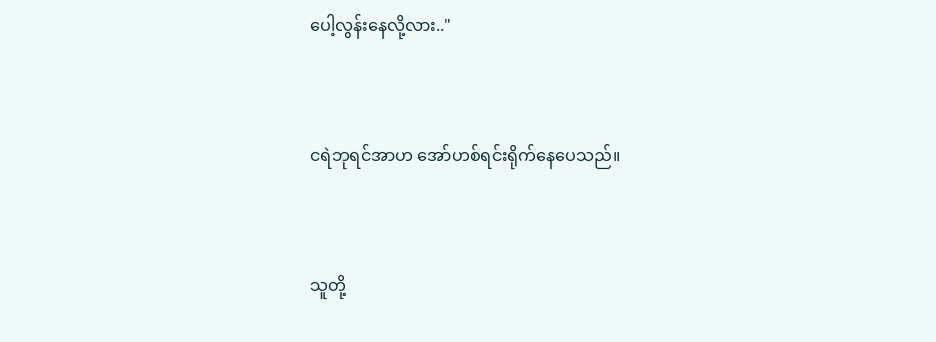ပေါ့လွန်းနေလို့လား.."


ငရဲဘုရင်အာဟ အော်ဟစ်ရင်းရိုက်နေပေသည်။


သူတို့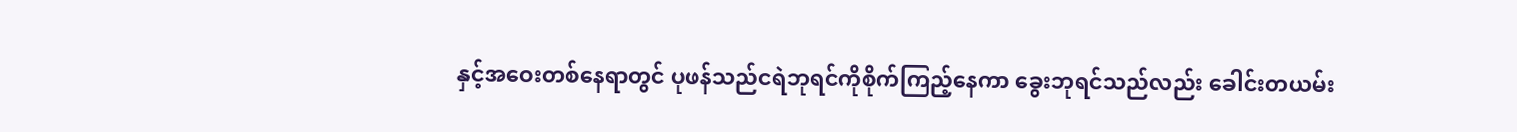နှင့်အဝေးတစ်နေရာတွင် ပုဖန်သည်ငရဲဘုရင်ကိုစိုက်ကြည့်နေကာ ခွေးဘုရင်သည်လည်း ခေါင်းတယမ်း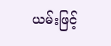ယမ်းဖြင့်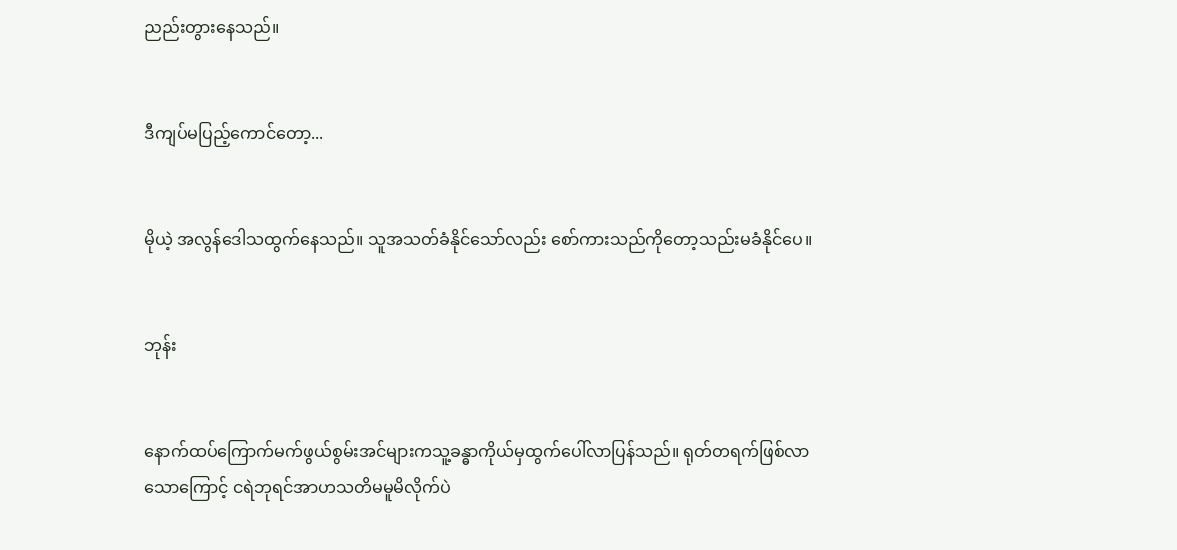ညည်းတွားနေသည်။


ဒီကျပ်မပြည့်ကောင်တော့...


မိုယဲ့ အလွန်ဒေါသထွက်နေသည်။ သူအသတ်ခံနိုင်သော်လည်း စော်ကားသည်ကိုတော့သည်းမခံနိုင်ပေ။


ဘုန်း


နောက်ထပ်ကြောက်မက်ဖွယ်စွမ်းအင်များကသူ့ခန္ဓာကိုယ်မှထွက်ပေါ်လာပြန်သည်။ ရုတ်တရက်ဖြစ်လာသောကြောင့် ငရဲဘုရင်အာဟသတိမမူမိလိုက်ပဲ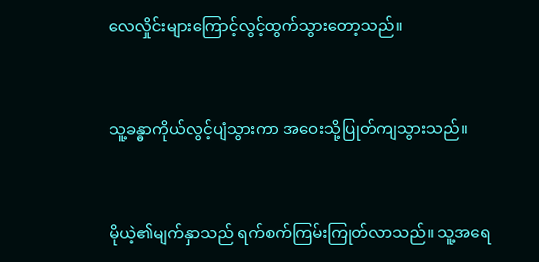လေလှိုင်းများကြောင့်လွင့်ထွက်သွားတော့သည်။


သူ့ခန္ဓာကိုယ်လွင့်ပျံသွားကာ အဝေးသို့ပြုတ်ကျသွားသည်။


မိုယဲ့၏မျက်နှာသည် ရက်စက်ကြမ်းကြုတ်လာသည်။ သူ့အရေ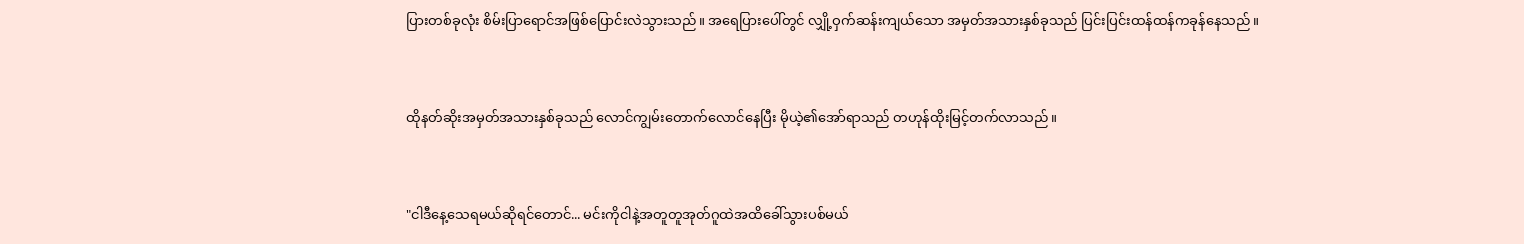ပြားတစ်ခုလုံး စိမ်းပြာရောင်အဖြစ်ပြောင်းလဲသွားသည်။ အရေပြားပေါ်တွင် လျှို့ဝှက်ဆန်းကျယ်သော အမှတ်အသားနှစ်ခုသည် ပြင်းပြင်းထန်ထန်ကခုန်နေသည်။


ထိုနတ်ဆိုးအမှတ်အသားနှစ်ခုသည် လောင်ကျွမ်းတောက်လောင်နေပြီး မိုယဲ့၏အော်ရာသည် တဟုန်ထိုးမြင့်တက်လာသည်။


"ငါဒီနေ့သေရမယ်ဆိုရင်တောင်... မင်းကိုငါနဲ့အတူတူအုတ်ဂူထဲအထိခေါ်သွားပစ်မယ်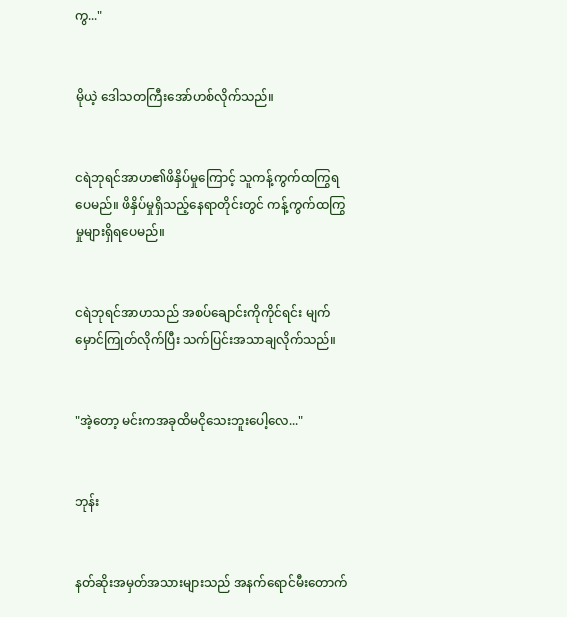ကွ..."


မိုယဲ့ ဒေါသတကြီးအော်ဟစ်လိုက်သည်။


ငရဲဘုရင်အာဟ၏ဖိနှိပ်မှုကြောင့် သူကန့်ကွက်ထကြွရပေမည်။ ဖိနှိပ်မှုရှိသည့်နေရာတိုင်းတွင် ကန့်ကွက်ထကြွမှုများရှိရပေမည်။


ငရဲဘုရင်အာဟသည် အစပ်ချောင်းကိုကိုင်ရင်း မျက်မှောင်ကြုတ်လိုက်ပြီး သက်ပြင်းအသာချလိုက်သည်။


"အဲ့တော့ မင်းကအခုထိမငိုသေးဘူးပေါ့လေ..."


ဘုန်း


နတ်ဆိုးအမှတ်အသားများသည် အနက်ရောင်မီးတောက်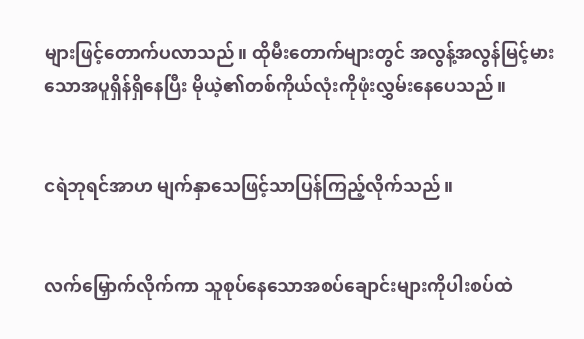များဖြင့်တောက်ပလာသည်။ ထိုမီးတောက်များတွင် အလွန့်အလွန်မြင့်မားသောအပူရှိန်ရှိနေပြီး မိုယဲ့၏တစ်ကိုယ်လုံးကိုဖုံးလွှမ်းနေပေသည်။


ငရဲဘုရင်အာဟ မျက်နှာသေဖြင့်သာပြန်ကြည့်လိုက်သည်။


လက်မြှောက်လိုက်ကာ သူစုပ်နေသောအစပ်ချောင်းများကိုပါးစပ်ထဲ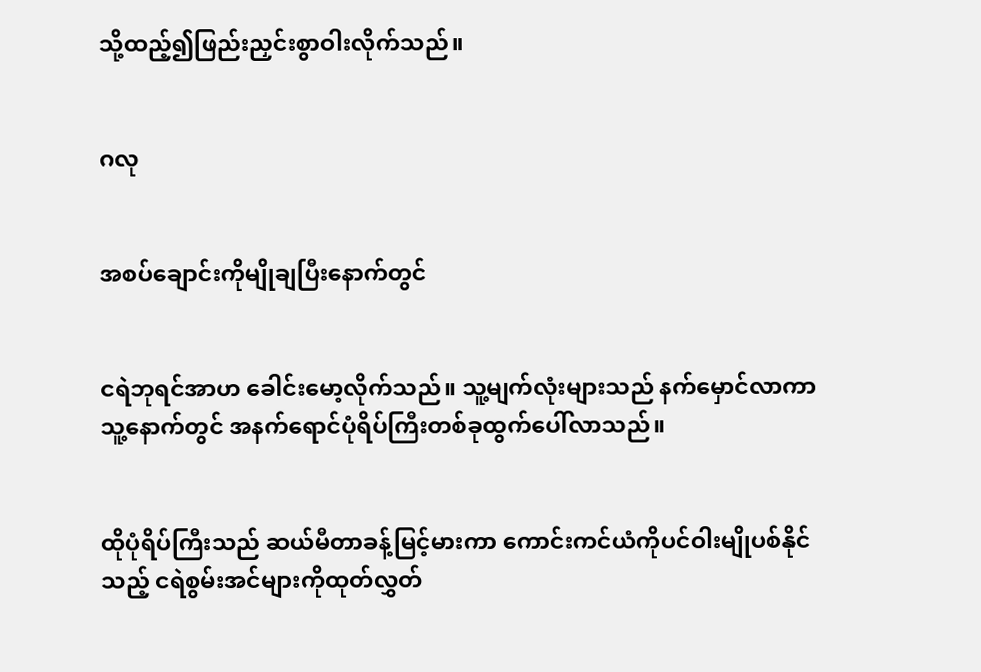သို့ထည့်၍ဖြည်းညှင်းစွာဝါးလိုက်သည်။


ဂလု


အစပ်ချောင်းကိုမျိုချပြီးနောက်တွင်


ငရဲဘုရင်အာဟ ခေါင်းမော့လိုက်သည်။ သူ့မျက်လုံးများသည် နက်မှောင်လာကာ သူ့နောက်တွင် အနက်ရောင်ပုံရိပ်ကြီးတစ်ခုထွက်ပေါ်လာသည်။


ထိုပုံရိပ်ကြီးသည် ဆယ်မီတာခန့်မြင့်မားကာ ကောင်းကင်ယံကိုပင်ဝါးမျိုပစ်နိုင်သည့် ငရဲစွမ်းအင်များကိုထုတ်လွှတ်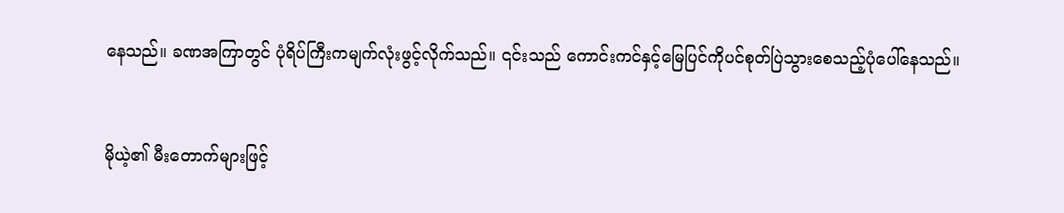နေသည်။ ခဏအကြာတွင် ပုံရိပ်ကြီးကမျက်လုံးဖွင့်လိုက်သည်။ ၎င်းသည် ကောင်းကင်နှင့်မြေပြင်ကိုပင်စုတ်ပြဲသွားစေသည့်ပုံပေါ်နေသည်။


မိုယဲ့၏ မီးတောက်များဖြင့်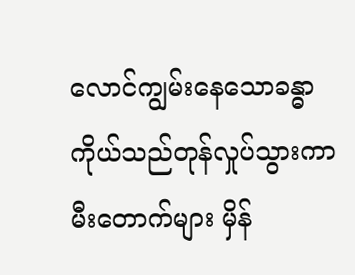လောင်ကျွမ်းနေသောခန္ဓာကိုယ်သည်တုန်လှုပ်သွားကာ မီးတောက်များ မှိန်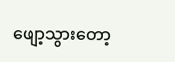ဖျော့သွားတော့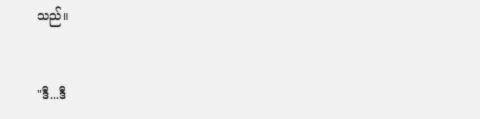သည်။


"ဒီ...ဒီ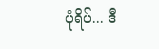ပုံရိပ်... ဒီ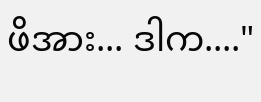ဖိအား... ဒါက...."